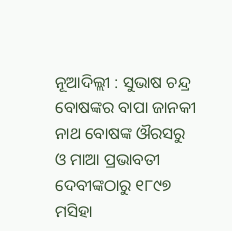ନୂଆଦିଲ୍ଲୀ : ସୁଭାଷ ଚନ୍ଦ୍ର ବୋଷଙ୍କର ବାପା ଜାନକୀ ନାଥ ବୋଷଙ୍କ ଔରସରୁ ଓ ମାଆ ପ୍ରଭାବତୀ ଦେବୀଙ୍କଠାରୁ ୧୮୯୭ ମସିହା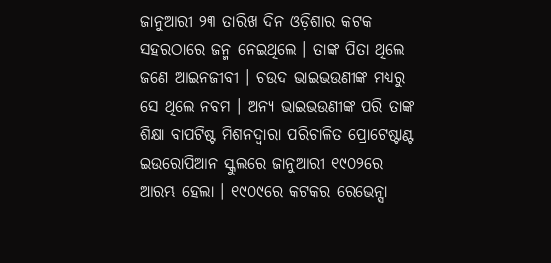ଜାନୁଆରୀ ୨୩ ତାରିଖ ଦିନ ଓଡ଼ିଶାର କଟକ ସହରଠାରେ ଜନ୍ମ ନେଇଥିଲେ । ତାଙ୍କ ପିତା ଥିଲେ ଜଣେ ଆଇନଜୀବୀ । ଚଉଦ ଭାଇଭଉଣୀଙ୍କ ମଧ୍ୟରୁ ସେ ଥିଲେ ନବମ । ଅନ୍ୟ ଭାଇଭଉଣୀଙ୍କ ପରି ତାଙ୍କ ଶିକ୍ଷା ବାପଟିଷ୍ଟ ମିଶନଦ୍ୱାରା ପରିଚାଳିତ ପ୍ରୋଟେଷ୍ଟାଣ୍ଟ ଇଉରୋପିଆନ ସ୍କୁଲରେ ଜାନୁଆରୀ ୧୯୦୨ରେ ଆରମ୍ଭ ହେଲା । ୧୯୦୯ରେ କଟକର ରେଭେନ୍ସା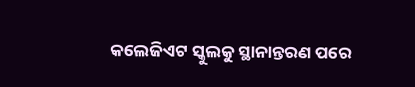କଲେଜିଏଟ ସ୍କୁଲକୁ ସ୍ଥାନାନ୍ତରଣ ପରେ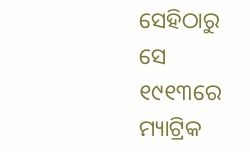ସେହିଠାରୁ ସେ ୧୯୧୩ରେ ମ୍ୟାଟ୍ରିକ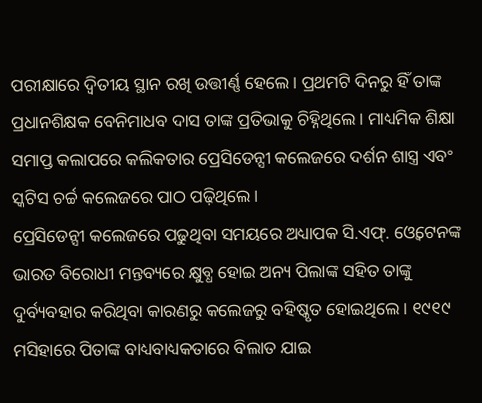ପରୀକ୍ଷାରେ ଦ୍ୱିତୀୟ ସ୍ଥାନ ରଖି ଉତ୍ତୀର୍ଣ୍ଣ ହେଲେ । ପ୍ରଥମଟି ଦିନରୁ ହିଁ ତାଙ୍କ ପ୍ରଧାନଶିକ୍ଷକ ବେନିମାଧବ ଦାସ ତାଙ୍କ ପ୍ରତିଭାକୁ ଚିହ୍ନିଥିଲେ । ମାଧ୍ୟମିକ ଶିକ୍ଷା ସମାପ୍ତ କଲାପରେ କଲିକତାର ପ୍ରେସିଡେନ୍ସୀ କଲେଜରେ ଦର୍ଶନ ଶାସ୍ତ୍ର ଏବଂ ସ୍କଟିସ ଚର୍ଚ୍ଚ କଲେଜରେ ପାଠ ପଢ଼ିଥିଲେ ।
ପ୍ରେସିଡେନ୍ସୀ କଲେଜରେ ପଢୁଥିବା ସମୟରେ ଅଧ୍ୟାପକ ସି.ଏଫ୍. ଓ୍ୱେଟେନଙ୍କ ଭାରତ ବିରୋଧୀ ମନ୍ତବ୍ୟରେ କ୍ଷୁବ୍ଧ ହୋଇ ଅନ୍ୟ ପିଲାଙ୍କ ସହିତ ତାଙ୍କୁ ଦୁର୍ବ୍ୟବହାର କରିଥିବା କାରଣରୁ କଲେଜରୁ ବହିଷ୍କୃତ ହୋଇଥିଲେ । ୧୯୧୯ ମସିହାରେ ପିତାଙ୍କ ବାଧ୍ୟବାଧ୍ୟକତାରେ ବିଲାତ ଯାଇ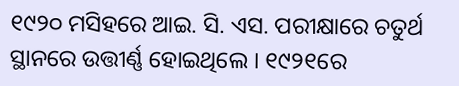୧୯୨୦ ମସିହରେ ଆଇ. ସି. ଏସ. ପରୀକ୍ଷାରେ ଚତୁର୍ଥ ସ୍ଥାନରେ ଉତ୍ତୀର୍ଣ୍ଣ ହୋଇଥିଲେ । ୧୯୨୧ରେ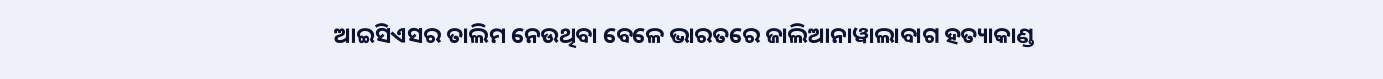ଆଇସିଏସର ତାଲିମ ନେଉଥିବା ବେଳେ ଭାରତରେ ଜାଲିଆନାୱାଲାବାଗ ହତ୍ୟାକାଣ୍ଡ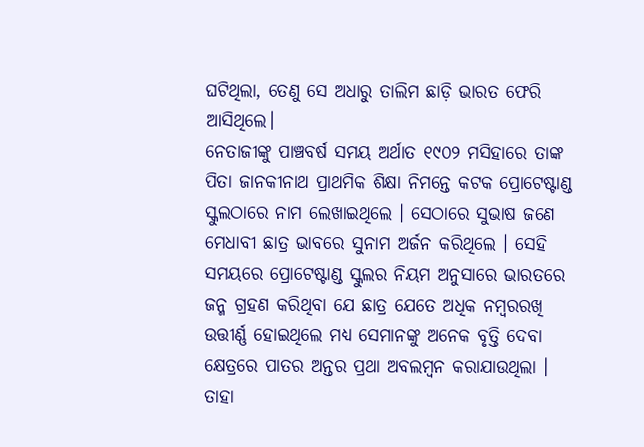ଘଟିଥିଲା, ତେଣୁ ସେ ଅଧାରୁ ତାଲିମ ଛାଡ଼ି ଭାରତ ଫେରି ଆସିଥିଲେ।
ନେତାଜୀଙ୍କୁ ପାଞ୍ଚବର୍ଷ ସମୟ ଅର୍ଥାତ ୧୯୦୨ ମସିହାରେ ତାଙ୍କ ପିତା ଜାନକୀନାଥ ପ୍ରାଥମିକ ଶିକ୍ଷା ନିମନ୍ତେ କଟକ ପ୍ରୋଟେଷ୍ଟାଣ୍ଡ ସ୍କୁଲଠାରେ ନାମ ଲେଖାଇଥିଲେ । ସେଠାରେ ସୁଭାଷ ଜଣେ ମେଧାବୀ ଛାତ୍ର ଭାବରେ ସୁନାମ ଅର୍ଜନ କରିଥିଲେ । ସେହି ସମୟରେ ପ୍ରୋଟେଷ୍ଟାଣ୍ଡ ସ୍କୁଲର ନିୟମ ଅନୁସାରେ ଭାରତରେ ଜନ୍ମ ଗ୍ରହଣ କରିଥିବା ଯେ ଛାତ୍ର ଯେତେ ଅଧିକ ନମ୍ବରରଖି ଉତ୍ତୀର୍ଣ୍ଣ ହୋଇଥିଲେ ମଧ୍ୟ ସେମାନଙ୍କୁ ଅନେକ ବୃତ୍ତି ଦେବା କ୍ଷେତ୍ରରେ ପାତର ଅନ୍ତର ପ୍ରଥା ଅବଲମ୍ବନ କରାଯାଉଥିଲା । ତାହା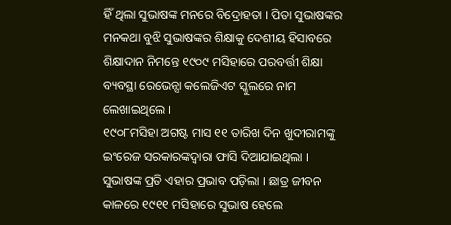ହିଁ ଥିଲା ସୁଭାଷଙ୍କ ମନରେ ବିଦ୍ରୋହତା । ପିତା ସୁଭାଷଙ୍କର ମନକଥା ବୁଝି ସୁଭାଷଙ୍କର ଶିକ୍ଷାକୁ ଦେଶୀୟ ହିସାବରେ ଶିକ୍ଷାଦାନ ନିମନ୍ତେ ୧୯୦୯ ମସିହାରେ ପରବର୍ତ୍ତୀ ଶିକ୍ଷା ବ୍ୟବସ୍ଥା ରେଭେନ୍ସା କଲେଜିଏଟ ସ୍କୁଲରେ ନାମ ଲେଖାଇଥିଲେ ।
୧୯୦୮ମସିହା ଅଗଷ୍ଟ ମାସ ୧୧ ତାରିଖ ଦିନ ଖୁଦୀରାମଙ୍କୁ ଇଂରେଜ ସରକାରଙ୍କଦ୍ୱାରା ଫାସି ଦିଆଯାଇଥିଲା । ସୁଭାଷଙ୍କ ପ୍ରତି ଏହାର ପ୍ରଭାବ ପଡ଼ିଲା । ଛାତ୍ର ଜୀବନ କାଳରେ ୧୯୧୧ ମସିହାରେ ସୁଭାଷ ହେଲେ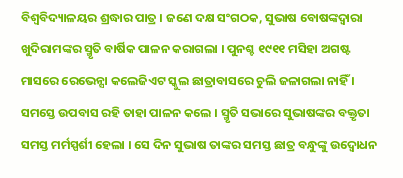ବିଶ୍ୱବିଦ୍ୟାଳୟର ଶ୍ରଦ୍ଧାର ପାତ୍ର । ଜଣେ ଦକ୍ଷ ସଂଗଠକ, ସୁଭାଷ ବୋଷଙ୍କଦ୍ୱାରା ଖୁଦିରାମଙ୍କର ସ୍ମୃତି ବାର୍ଷିକ ପାଳନ କରାଗଲା । ପୁନଶ୍ଚ ୧୯୧୧ ମସିହା ଅଗଷ୍ଟ ମାସରେ ରେଭେନ୍ସା କଲେଜିଏଟ ସ୍କୁଲ ଛାତ୍ରାବାସରେ ଚୁଲି ଜଳାଗଲା ନାହିଁ । ସମସ୍ତେ ଉପବାସ ରହି ତାହା ପାଳନ କଲେ । ସ୍ମୃତି ସଭାରେ ସୁଭାଷଙ୍କର ବକ୍ତୃତା ସମସ୍ତ ମର୍ମସ୍ପର୍ଶୀ ହେଲା । ସେ ଦିନ ସୁଭାଷ ତାଙ୍କର ସମସ୍ତ ଛାତ୍ର ବନ୍ଧୁଙ୍କୁ ଉଦ୍ୱୋଧନ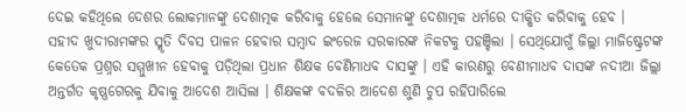ଦେଇ କହିଥିଲେ ଦେଶର ଲୋକମାନଙ୍କୁ ଦେଶାତ୍ମକ କରିବାକୁ ହେଲେ ସେମାନଙ୍କୁ ଦେଶାତ୍ମକ ଧର୍ମରେ ଦୀକ୍ଷିତ କରିବାକୁ ହେବ ।
ସହୀଦ ଖୁଦୀରାମଙ୍କର ସ୍ମୃତି ଦିବସ ପାଳନ ହେବାର ସମ୍ବାଦ ଇଂରେଜ ସରକାରଙ୍କ ନିକଟକୁ ପହଞ୍ଚିଲା । ସେଥିଯୋଗୁଁ ଜିଲ୍ଲା ମାଜିଷ୍ଟ୍ରେଟଙ୍କ କେତେକ ପ୍ରଶ୍ନର ସମ୍ମୁଖୀନ ହେବାକୁ ପଡ଼ିଥିଲା ପ୍ରଧାନ ଶିକ୍ଷକ ବେଣିମାଧବ ଦାସଙ୍କୁ । ଏହି କାରଣରୁ ବେଣୀମାଧବ ଦାସଙ୍କ ନଦୀଆ ଜିଲ୍ଲା ଅନ୍ତର୍ଗତ କୃଷ୍ଣଗେରକୁ ଯିବାକୁ ଆଦେଶ ଆସିଲା । ଶିକ୍ଷକଙ୍କ ବଦଳିର ଆଦେଶ ଶୁଣି ଚୁପ ରହିପାରିଲେ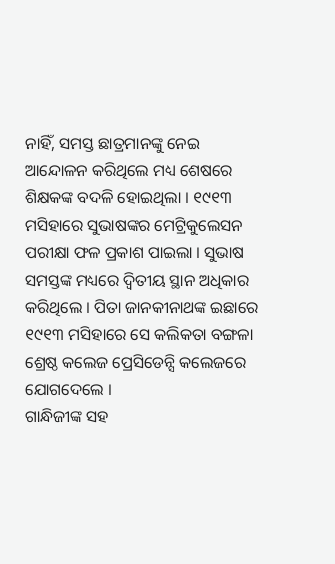ନାହିଁ, ସମସ୍ତ ଛାତ୍ରମାନଙ୍କୁ ନେଇ ଆନ୍ଦୋଳନ କରିଥିଲେ ମଧ୍ୟ ଶେଷରେ ଶିକ୍ଷକଙ୍କ ବଦଳି ହୋଇଥିଲା । ୧୯୧୩ ମସିହାରେ ସୁଭାଷଙ୍କର ମେଟ୍ରିକୁଲେସନ ପରୀକ୍ଷା ଫଳ ପ୍ରକାଶ ପାଇଲା । ସୁଭାଷ ସମସ୍ତଙ୍କ ମଧ୍ୟରେ ଦ୍ୱିତୀୟ ସ୍ଥାନ ଅଧିକାର କରିଥିଲେ । ପିତା ଜାନକୀନାଥଙ୍କ ଇଛାରେ ୧୯୧୩ ମସିହାରେ ସେ କଲିକତା ବଙ୍ଗଳା ଶ୍ରେଷ୍ଠ କଲେଜ ପ୍ରେସିଡେନ୍ସି କଲେଜରେ ଯୋଗଦେଲେ ।
ଗାନ୍ଧିଜୀଙ୍କ ସହ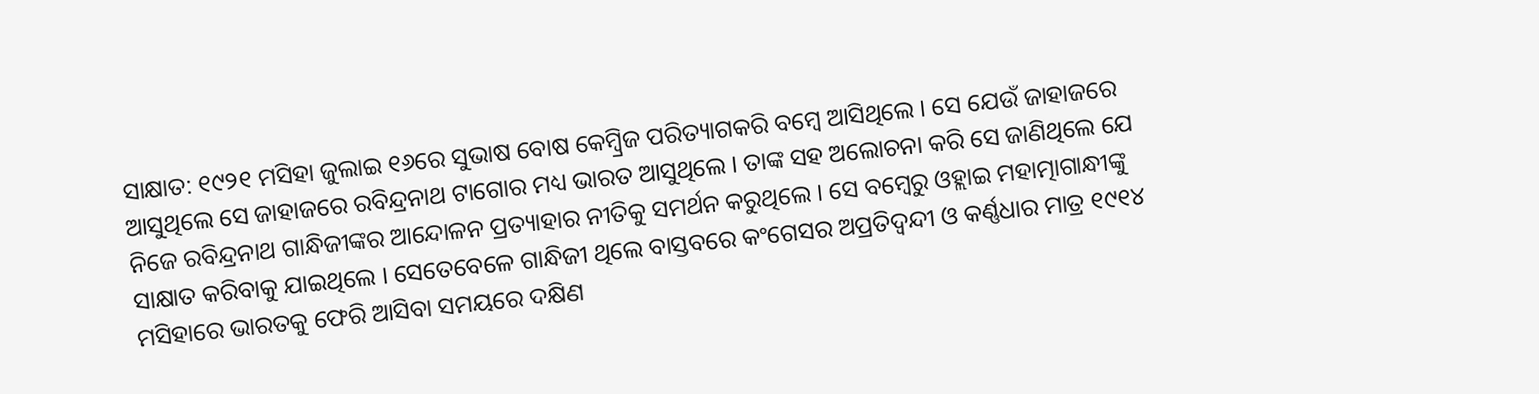ସାକ୍ଷାତ: ୧୯୨୧ ମସିହା ଜୁଲାଇ ୧୬ରେ ସୁଭାଷ ବୋଷ କେମ୍ବ୍ରିଜ ପରିତ୍ୟାଗକରି ବମ୍ବେ ଆସିଥିଲେ । ସେ ଯେଉଁ ଜାହାଜରେ ଆସୁଥିଲେ ସେ ଜାହାଜରେ ରବିନ୍ଦ୍ରନାଥ ଟାଗୋର ମଧ୍ୟ ଭାରତ ଆସୁଥିଲେ । ତାଙ୍କ ସହ ଅଲୋଚନା କରି ସେ ଜାଣିଥିଲେ ଯେ ନିଜେ ରବିନ୍ଦ୍ରନାଥ ଗାନ୍ଧିଜୀଙ୍କର ଆନ୍ଦୋଳନ ପ୍ରତ୍ୟାହାର ନୀତିକୁ ସମର୍ଥନ କରୁଥିଲେ । ସେ ବମ୍ବେରୁ ଓହ୍ଲାଇ ମହାତ୍ମାଗାନ୍ଧୀଙ୍କୁ ସାକ୍ଷାତ କରିବାକୁ ଯାଇଥିଲେ । ସେତେବେଳେ ଗାନ୍ଧିଜୀ ଥିଲେ ବାସ୍ତବରେ କଂଗେସର ଅପ୍ରତିଦ୍ୱନ୍ଦୀ ଓ କର୍ଣ୍ଣଧାର ମାତ୍ର ୧୯୧୪ ମସିହାରେ ଭାରତକୁ ଫେରି ଆସିବା ସମୟରେ ଦକ୍ଷିଣ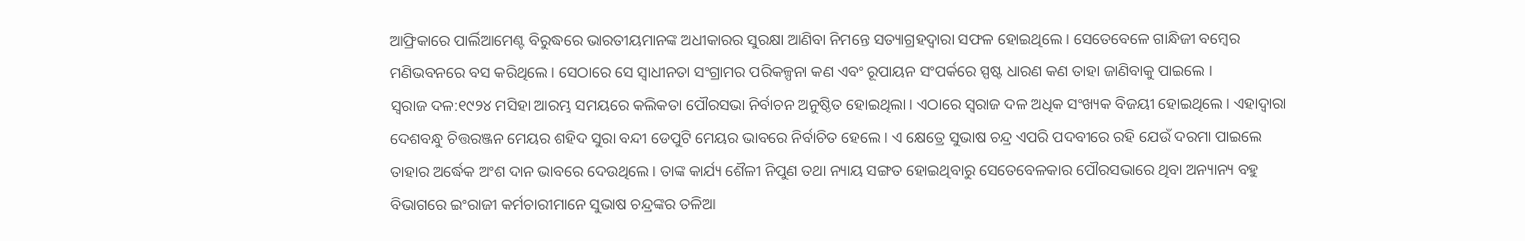ଆଫ୍ରିକାରେ ପାର୍ଲିଆମେଣ୍ଟ ବିରୁଦ୍ଧରେ ଭାରତୀୟମାନଙ୍କ ଅଧୀକାରର ସୁରକ୍ଷା ଆଣିବା ନିମନ୍ତେ ସତ୍ୟାଗ୍ରହଦ୍ୱାରା ସଫଳ ହୋଇଥିଲେ । ସେତେବେଳେ ଗାନ୍ଧିଜୀ ବମ୍ବେର ମଣିଭବନରେ ବସ କରିଥିଲେ । ସେଠାରେ ସେ ସ୍ୱାଧୀନତା ସଂଗ୍ରାମର ପରିକଳ୍ପନା କଣ ଏବଂ ରୂପାୟନ ସଂପର୍କରେ ସ୍ପଷ୍ଟ ଧାରଣ କଣ ତାହା ଜାଣିବାକୁ ପାଇଲେ ।
ସ୍ୱରାଜ ଦଳ:୧୯୨୪ ମସିହା ଆରମ୍ଭ ସମୟରେ କଲିକତା ପୌରସଭା ନିର୍ବାଚନ ଅନୁଷ୍ଠିତ ହୋଇଥିଲା । ଏଠାରେ ସ୍ୱରାଜ ଦଳ ଅଧିକ ସଂଖ୍ୟକ ବିଜୟୀ ହୋଇଥିଲେ । ଏହାଦ୍ୱାରା ଦେଶବନ୍ଧୁ ଚିତ୍ତରଞ୍ଜନ ମେୟର ଶହିଦ ସୁରା ବନ୍ଦୀ ଡେପୁଟି ମେୟର ଭାବରେ ନିର୍ବାଚିତ ହେଲେ । ଏ କ୍ଷେତ୍ରେ ସୁଭାଷ ଚନ୍ଦ୍ର ଏପରି ପଦବୀରେ ରହି ଯେଉଁ ଦରମା ପାଇଲେ ତାହାର ଅର୍ଦ୍ଧେକ ଅଂଶ ଦାନ ଭାବରେ ଦେଉଥିଲେ । ତାଙ୍କ କାର୍ଯ୍ୟ ଶୈଳୀ ନିପୁଣ ତଥା ନ୍ୟାୟ ସଙ୍ଗତ ହୋଇଥିବାରୁ ସେତେବେଳକାର ପୌରସଭାରେ ଥିବା ଅନ୍ୟାନ୍ୟ ବହୁ ବିଭାଗରେ ଇଂରାଜୀ କର୍ମଚାରୀମାନେ ସୁଭାଷ ଚନ୍ଦ୍ରଙ୍କର ତଳିଆ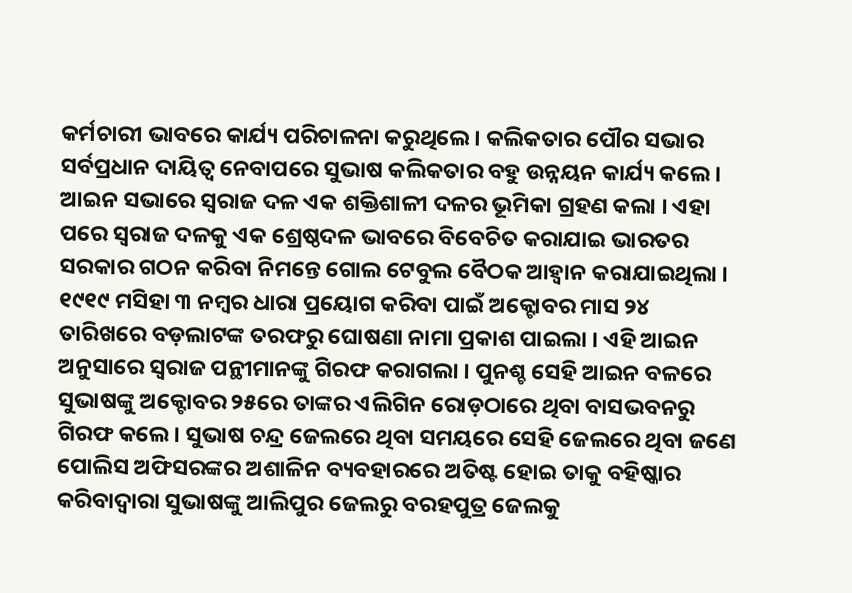କର୍ମଚାରୀ ଭାବରେ କାର୍ଯ୍ୟ ପରିଚାଳନା କରୁଥିଲେ । କଲିକତାର ପୌର ସଭାର ସର୍ବପ୍ରଧାନ ଦାୟିତ୍ୱ ନେବାପରେ ସୁଭାଷ କଲିକତାର ବହୁ ଉନ୍ନୟନ କାର୍ଯ୍ୟ କଲେ । ଆଇନ ସଭାରେ ସ୍ୱରାଜ ଦଳ ଏକ ଶକ୍ତିଶାଳୀ ଦଳର ଭୂମିକା ଗ୍ରହଣ କଲା । ଏହା ପରେ ସ୍ୱରାଜ ଦଳକୁ ଏକ ଶ୍ରେଷ୍ଠଦଳ ଭାବରେ ବିବେଚିତ କରାଯାଇ ଭାରତର ସରକାର ଗଠନ କରିବା ନିମନ୍ତେ ଗୋଲ ଟେବୁଲ ବୈଠକ ଆହ୍ୱାନ କରାଯାଇଥିଲା ।
୧୯୧୯ ମସିହା ୩ ନମ୍ବର ଧାରା ପ୍ରୟୋଗ କରିବା ପାଇଁ ଅକ୍ଟୋବର ମାସ ୨୪ ତାରିଖରେ ବଡ଼ଲାଟଙ୍କ ତରଫରୁ ଘୋଷଣା ନାମା ପ୍ରକାଶ ପାଇଲା । ଏହି ଆଇନ ଅନୁସାରେ ସ୍ୱରାଜ ପନ୍ଥୀମାନଙ୍କୁ ଗିରଫ କରାଗଲା । ପୁନଶ୍ଚ ସେହି ଆଇନ ବଳରେ ସୁଭାଷଙ୍କୁ ଅକ୍ଟୋବର ୨୫ରେ ତାଙ୍କର ଏଲିଗିନ ରୋଡ଼ଠାରେ ଥିବା ବାସଭବନରୁ ଗିରଫ କଲେ । ସୁଭାଷ ଚନ୍ଦ୍ର ଜେଲରେ ଥିବା ସମୟରେ ସେହି ଜେଲରେ ଥିବା ଜଣେ ପୋଲିସ ଅଫିସରଙ୍କର ଅଶାଳିନ ବ୍ୟବହାରରେ ଅତିଷ୍ଟ ହୋଇ ତାକୁ ବହିଷ୍କାର କରିବାଦ୍ୱାରା ସୁଭାଷଙ୍କୁ ଆଲିପୁର ଜେଲରୁ ବରହପୁତ୍ର ଜେଲକୁ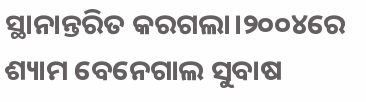ସ୍ଥାନାନ୍ତରିତ କରଗଲା।୨୦୦୪ରେ ଶ୍ୟାମ ବେନେଗାଲ ସୁବାଷ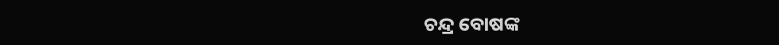ଚନ୍ଦ୍ର ବୋଷଙ୍କ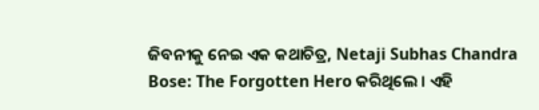ଜିବନୀକୁ ନେଇ ଏକ କଥାଚିତ୍ର, Netaji Subhas Chandra Bose: The Forgotten Hero କରିଥିଲେ । ଏହି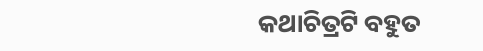କଥାଚିତ୍ରଟି ବହୁତ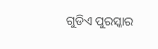ଗୁଡିଏ ପୁରସ୍କାର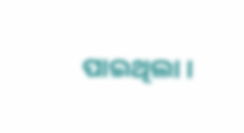ପାଇଥିଲା ।